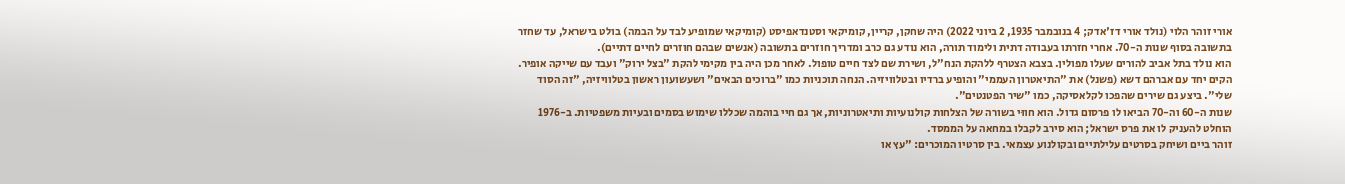אורי זוהר הלוי (נולד אורי דז'אדק; 4 בנובמבר 1935, 2 ביוני 2022) היה שחקן, קריין, קומיקאי וסטנדאפיסט (קומיקאי שמופיע לבד על הבמה) בולט בישראל, עד שחזר בתשובה בסוף שנות ה-70. אחרי חזרתו בעבודה דתית ולימוד תורה, הוא נודע גם כרב ומדריך חוזרים בתשובה (אנשים שבהם חוזרים לחיים דתיים).
הוא נולד בתל אביב להורים שעלו מפולין. בצבא הצטרף ללהקת הנח"ל, ושירת שם לצד חיים טופול. לאחר מכן היה בין מקימי להקת "בצל ירוק" ועבד עם שייקה אופיר. הקים יחד עם אברהם דשא (פשנל) את "התיאטרון העממי" והופיע ברדיו ובטלוויזיה. הנחה תוכניות כמו "ברוכים הבאים" ושעשועון ראשון בטלוויזיה, "זה הסוד שלי". ביצע גם שירים שהפכו לקלאסיקה, כמו "שיר הפטנטים".
שנות ה-60 וה-70 הביאו לו פרסום גדול. הוא חווּי בשורה של הצלחות קולנועיות ותיאטרוניות, אך גם חיי בוהמה שכללו שימוש בסמים ובעיות משפטיות. ב-1976 הוחלט להעניק לו את פרס ישראל; הוא סירב לקבלו במחאה על הממסד.
זוהר ביים ושיחק בסרטים עלילתיים ובקולנוע עצמאי. בין סרטיו המוכרים: "עץ או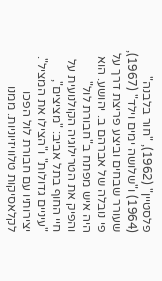פלסטיין" (1962), "חור בלבנה" (1964) ו"שלושה ימים וילד" (1967), שעורר שבחים וביצע פריצת דרך על פי נובלה של אברהם ב. יהושע. הוא היה איש מפתח ב"חבורת לול" והפיק את הטרילוגיה הקולנועית על חיי החוף בתל אביב: "מציצים", "עיניים גדולות" ו"הצילו את המציל".
יצירותיו עם חבורת לול הפכו לקלאסיקות טלוויזיוניות. ממנו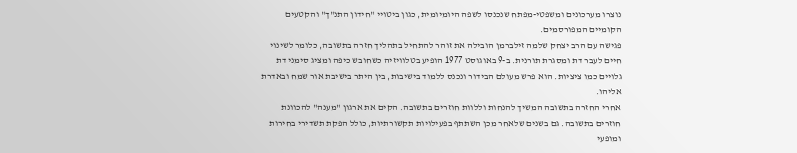נוצרו מערכונים ומשפטי-מפתח שנכנסו לשפה היומיומית, כגון ביטויי "חידון התנ"ך" והקטעים הקומיים המפורסמים.
פגישה עם הרב יצחק שלמה זילברמן הובילה את זוהר להתחיל בתהליך חזרה בתשובה, כלומר לשינוי חיים לעבר דת ומסגרת תורנית. ב-9 באוגוסט 1977 הופיע בטלוויזיה כשחובש כיפה ומציג סימני דת גלויים כמו ציציות. הוא פרש מעולם הבידור ונכנס ללמוד בישיבות, בין היתר בישיבת אור שמח ובאדרת אליהו.
אחרי החזרה בתשובה המשיך להנחות וללוות חוזרים בתשובה. הקים את ארגון "מענה" להכוונת חוזרים בתשובה. גם בשנים שלאחר מכן השתתף בפעילויות תקשורתיות, כולל הפקת תשדירי בחירות ומופעי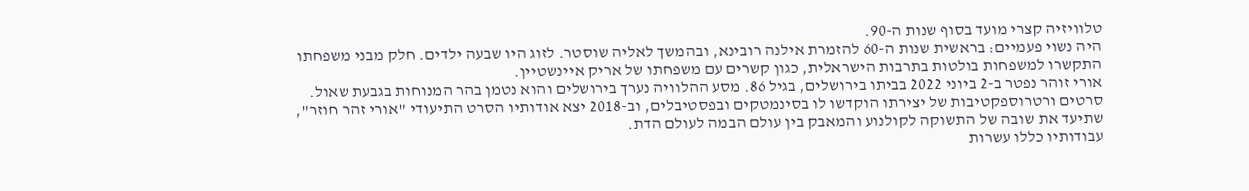טלוויזיה קצרי מועד בסוף שנות ה-90.
היה נשוי פעמיים: בראשית שנות ה-60 להזמרת אילנה רובינא, ובהמשך לאליה שוסטר. לזוג היו שבעה ילדים. חלק מבני משפחתו התקשרו למשפחות בולטות בתרבות הישראלית, כגון קשרים עם משפחתו של אריק איינשטיין.
אורי זוהר נפטר ב-2 ביוני 2022 בביתו בירושלים, בגיל 86. מסע ההלוויה נערך בירושלים והוא נטמן בהר המנוחות בגבעת שאול.
סרטים ורטרוספקטיבות של יצירתו הוקדשו לו בסינמטקים ובפסטיבלים, וב-2018 יצא אודותיו הסרט התיעודי "אורי זהר חוזר", שתיעד את שובה של התשוקה לקולנוע והמאבק בין עולם הבמה לעולם הדת.
עבודותיו כללו עשרות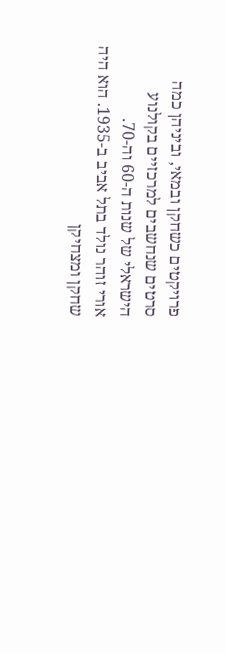פרויקטים כשחקן ובמאי, וביניהן כמה סרטים שנחשבים למרכזיים בקולנוע הישראלי של שנות ה-60 וה-70.
אורי זוהר נולד בתל אביב ב-1935. הוא היה שחקן ומצחיקן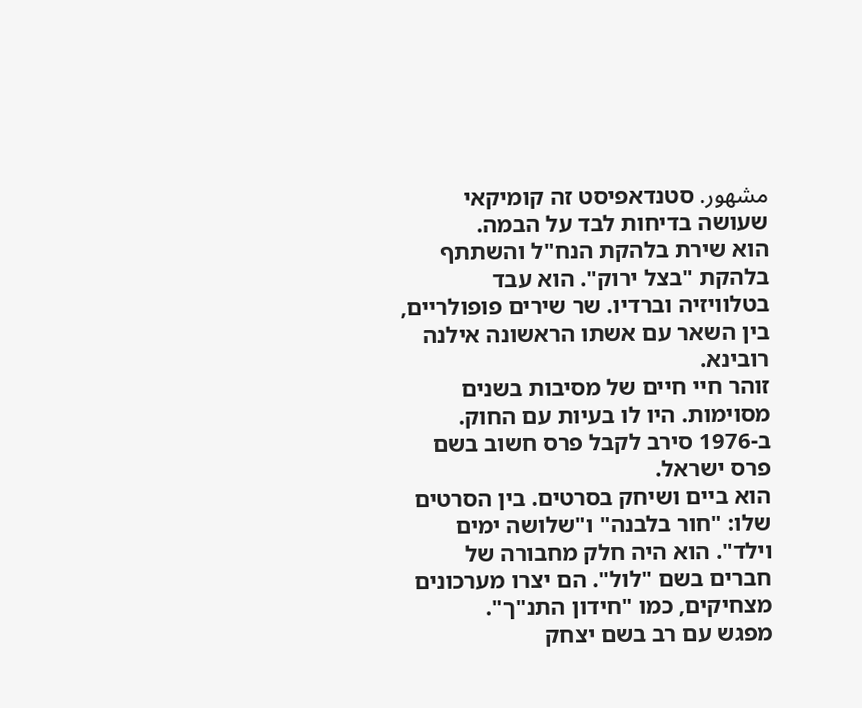مشهور. סטנדאפיסט זה קומיקאי שעושה בדיחות לבד על הבמה.
הוא שירת בלהקת הנח"ל והשתתף בלהקת "בצל ירוק". הוא עבד בטלוויזיה וברדיו. שר שירים פופולריים, בין השאר עם אשתו הראשונה אילנה רובינא.
זוהר חיי חיים של מסיבות בשנים מסוימות. היו לו בעיות עם החוק. ב-1976 סירב לקבל פרס חשוב בשם פרס ישראל.
הוא ביים ושיחק בסרטים. בין הסרטים שלו: "חור בלבנה" ו"שלושה ימים וילד". הוא היה חלק מחבורה של חברים בשם "לול". הם יצרו מערכונים מצחיקים, כמו "חידון התנ"ך".
מפגש עם רב בשם יצחק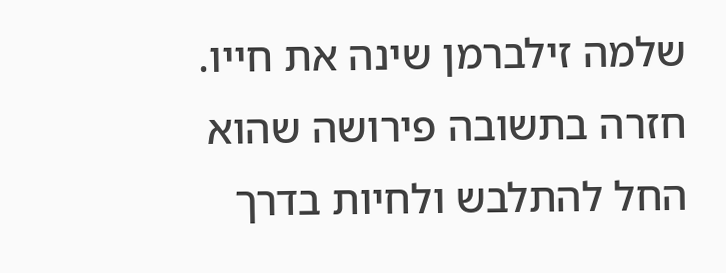שלמה זילברמן שינה את חייו. חזרה בתשובה פירושה שהוא החל להתלבש ולחיות בדרך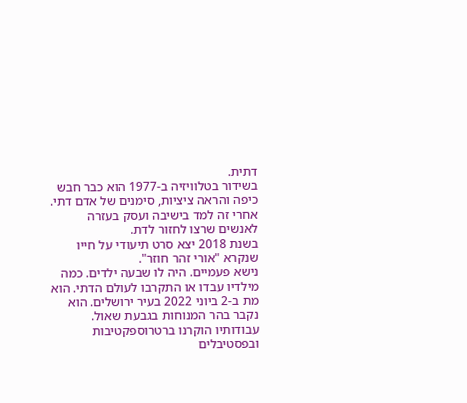דתית.
בשידור בטלוויזיה ב-1977 הוא כבר חבש כיפה והראה ציציות, סימנים של אדם דתי. אחרי זה למד בישיבה ועסק בעזרה לאנשים שרצו לחזור לדת.
בשנת 2018 יצא סרט תיעודי על חייו שנקרא "אורי זהר חוזר".
נישא פעמיים. היה לו שבעה ילדים. כמה מילדיו עבדו או התקרבו לעולם הדתי. הוא מת ב-2 ביוני 2022 בעיר ירושלים. הוא נקבר בהר המנוחות בגבעת שאול.
עבודותיו הוקרנו ברטרוספקטיבות ובפסטיבלים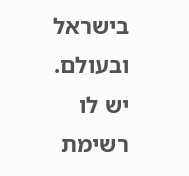בישראל ובעולם.
יש לו רשימת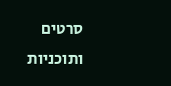סרטים ותוכניות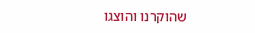שהוקרנו והוצגו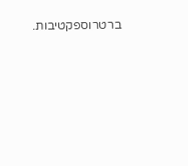ברטרוספקטיבות.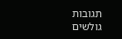תגובות גולשים